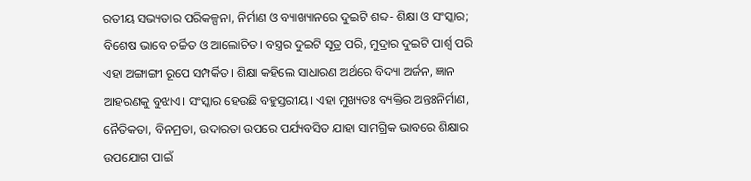ରତୀୟ ସଭ୍ୟତାର ପରିକଳ୍ପନା, ନିର୍ମାଣ ଓ ବ୍ୟାଖ୍ୟାନରେ ଦୁଇଟି ଶବ୍ଦ- ଶିକ୍ଷା ଓ ସଂସ୍କାର; ବିଶେଷ ଭାବେ ଚର୍ଚ୍ଚିତ ଓ ଆଲୋଚିତ। ବସ୍ତ୍ରର ଦୁଇଟି ସୂତ୍ର ପରି, ମୁଦ୍ରାର ଦୁଇଟି ପାର୍ଶ୍ୱ ପରି ଏହା ଅଙ୍ଗାଙ୍ଗୀ ରୂପେ ସମ୍ପର୍କିତ। ଶିକ୍ଷା କହିଲେ ସାଧାରଣ ଅର୍ଥରେ ବିଦ୍ୟା ଅର୍ଜନ, ଜ୍ଞାନ ଆହରଣକୁ ବୁଝାଏ। ସଂସ୍କାର ହେଉଛି ବହୁସ୍ତରୀୟ। ଏହା ମୁଖ୍ୟତଃ ବ୍ୟକ୍ତିର ଅନ୍ତଃନିର୍ମାଣ, ନୈତିକତା, ବିନମ୍ରତା, ଉଦାରତା ଉପରେ ପର୍ଯ୍ୟବସିତ ଯାହା ସାମଗ୍ରିକ ଭାବରେ ଶିକ୍ଷାର ଉପଯୋଗ ପାଇଁ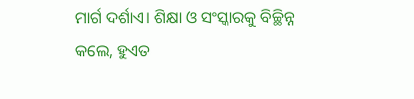ମାର୍ଗ ଦର୍ଶାଏ। ଶିକ୍ଷା ଓ ସଂସ୍କାରକୁ ବିଚ୍ଛିନ୍ନ କଲେ, ହୁଏତ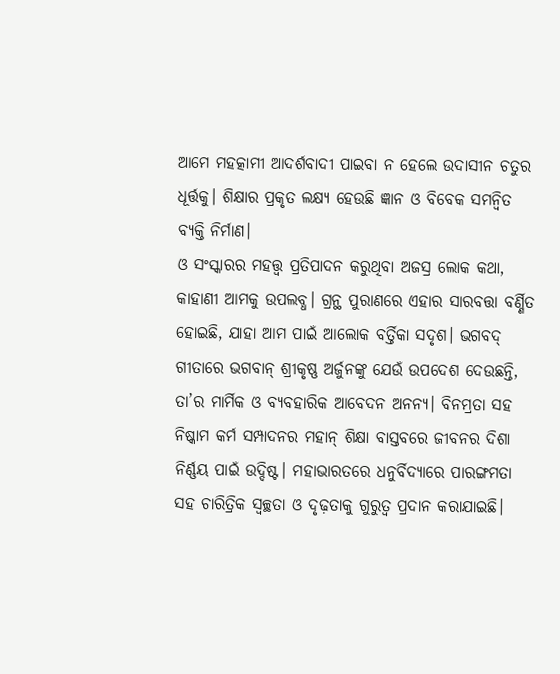ଆମେ ମହତ୍କାମୀ ଆଦର୍ଶବାଦୀ ପାଇବା ନ ହେଲେ ଉଦାସୀନ ଚତୁର ଧୂର୍ତ୍ତକୁ। ଶିକ୍ଷାର ପ୍ରକୃତ ଲକ୍ଷ୍ୟ ହେଉଛି ଜ୍ଞାନ ଓ ବିବେକ ସମନ୍ବିତ ବ୍ୟକ୍ତି ନିର୍ମାଣ।
ଓ ସଂସ୍କାରର ମହତ୍ତ୍ୱ ପ୍ରତିପାଦନ କରୁଥିବା ଅଜସ୍ର ଲୋକ କଥା, କାହାଣୀ ଆମକୁ ଉପଲବ୍ଧ। ଗ୍ରନ୍ଥ ପୁରାଣରେ ଏହାର ସାରବତ୍ତା ବର୍ଣ୍ଣିତ ହୋଇଛି, ଯାହା ଆମ ପାଇଁ ଆଲୋକ ବର୍ତ୍ତିକା ସଦୃଶ। ଭଗବଦ୍ ଗୀତାରେ ଭଗବାନ୍ ଶ୍ରୀକୃଷ୍ଣ ଅର୍ଜୁନଙ୍କୁ ଯେଉଁ ଉପଦେଶ ଦେଉଛନ୍ତି, ତା’ର ମାର୍ମିକ ଓ ବ୍ୟବହାରିକ ଆବେଦନ ଅନନ୍ୟ। ବିନମ୍ରତା ସହ ନିଷ୍କାମ କର୍ମ ସମ୍ପାଦନର ମହାନ୍ ଶିକ୍ଷା ବାସ୍ତବରେ ଜୀବନର ଦିଶା ନିର୍ଣ୍ଣୟ ପାଇଁ ଉଦ୍ଦିଷ୍ଟ। ମହାଭାରତରେ ଧନୁର୍ବିଦ୍ୟାରେ ପାରଙ୍ଗମତା ସହ ଚାରିତ୍ରିକ ସ୍ବଚ୍ଛତା ଓ ଦୃଢ଼ତାକୁ ଗୁରୁତ୍ୱ ପ୍ରଦାନ କରାଯାଇଛି।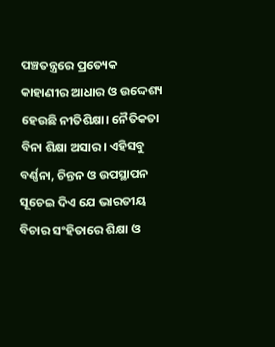ପଞ୍ଚତନ୍ତ୍ରରେ ପ୍ରତ୍ୟେକ କାହାଣୀର ଆଧାର ଓ ଉଦ୍ଦେଶ୍ୟ ହେଉଛି ନୀତିଶିକ୍ଷା। ନୈତିକତା ବିନା ଶିକ୍ଷା ଅସାର। ଏହିସବୁ ବର୍ଣ୍ଣନା, ଚିନ୍ତନ ଓ ଉପସ୍ଥାପନ ସୂଚେଇ ଦିଏ ଯେ ଭାରତୀୟ ବିଚାର ସଂହିତାରେ ଶିକ୍ଷା ଓ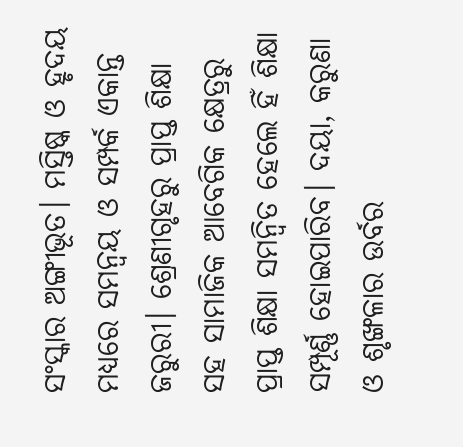ସଂସ୍କାର ଅଙ୍ଗୀଭୂତ। ମସ୍ତିଷ୍କ ଓ ହୃଦୟ ମଧ୍ୟରେ ସମନ୍ବୟ ଓ ସମ୍ପର୍କ ଏକାନ୍ତ ଜରୁରୀ। ଶ୍ରେଣୀଗୃହରୁ ପ୍ରାପ୍ତ ଶିକ୍ଷା ସହ ସାମାଜିକ ଆବେଗିକ କ୍ଷେତ୍ରରୁ ପ୍ରାପ୍ତ ଶିକ୍ଷା ସମନ୍ବିତ ହେଲେ ହିଁ ଶିକ୍ଷା ସମ୍ପୂର୍ଣ୍ଣ ହୋଇପାରିବ। ଦୟା, କରୁଣା ଓ ଶୃଙ୍ଖଳାର ଉର୍ବର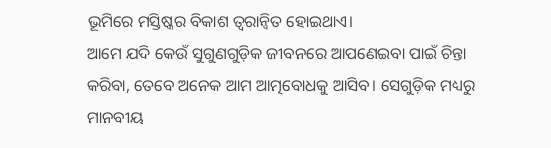ଭୂମିରେ ମସ୍ତିଷ୍କର ବିକାଶ ତ୍ୱରାନ୍ବିତ ହୋଇଥାଏ।
ଆମେ ଯଦି କେଉଁ ସୁଗୁଣଗୁଡ଼ିକ ଜୀବନରେ ଆପଣେଇବା ପାଇଁ ଚିନ୍ତା କରିବା, ତେବେ ଅନେକ ଆମ ଆତ୍ମବୋଧକୁ ଆସିବ। ସେଗୁଡ଼ିକ ମଧ୍ୟରୁ ମାନବୀୟ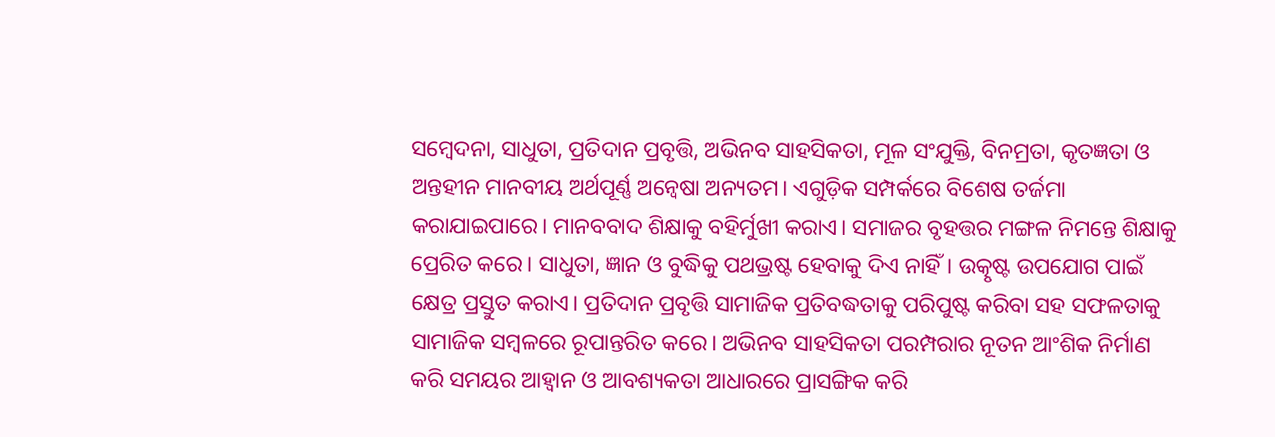ସମ୍ବେଦନା, ସାଧୁତା, ପ୍ରତିଦାନ ପ୍ରବୃତ୍ତି, ଅଭିନବ ସାହସିକତା, ମୂଳ ସଂଯୁକ୍ତି, ବିନମ୍ରତା, କୃତଜ୍ଞତା ଓ ଅନ୍ତହୀନ ମାନବୀୟ ଅର୍ଥପୂର୍ଣ୍ଣ ଅନ୍ବେଷା ଅନ୍ୟତମ। ଏଗୁଡ଼ିକ ସମ୍ପର୍କରେ ବିଶେଷ ତର୍ଜମା କରାଯାଇପାରେ। ମାନବବାଦ ଶିକ୍ଷାକୁ ବହିର୍ମୁଖୀ କରାଏ। ସମାଜର ବୃହତ୍ତର ମଙ୍ଗଳ ନିମନ୍ତେ ଶିକ୍ଷାକୁ ପ୍ରେରିତ କରେ। ସାଧୁତା, ଜ୍ଞାନ ଓ ବୁଦ୍ଧିକୁ ପଥଭ୍ରଷ୍ଟ ହେବାକୁ ଦିଏ ନାହିଁ। ଉତ୍କୃଷ୍ଟ ଉପଯୋଗ ପାଇଁ କ୍ଷେତ୍ର ପ୍ରସ୍ତୁତ କରାଏ। ପ୍ରତିଦାନ ପ୍ରବୃତ୍ତି ସାମାଜିକ ପ୍ରତିବଦ୍ଧତାକୁ ପରିପୁଷ୍ଟ କରିବା ସହ ସଫଳତାକୁ ସାମାଜିକ ସମ୍ବଳରେ ରୂପାନ୍ତରିତ କରେ। ଅଭିନବ ସାହସିକତା ପରମ୍ପରାର ନୂତନ ଆଂଶିକ ନିର୍ମାଣ କରି ସମୟର ଆହ୍ବାନ ଓ ଆବଶ୍ୟକତା ଆଧାରରେ ପ୍ରାସଙ୍ଗିକ କରି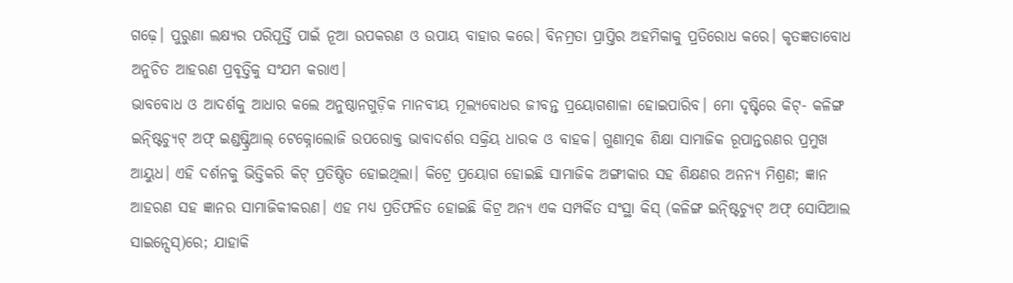ଗଢ଼େ। ପୁରୁଣା ଲକ୍ଷ୍ୟର ପରିପୂର୍ତ୍ତି ପାଇଁ ନୂଆ ଉପକରଣ ଓ ଉପାୟ ବାହାର କରେ। ବିନମ୍ରତା ପ୍ରାପ୍ତିର ଅହମିକାକୁ ପ୍ରତିରୋଧ କରେ। କୃତଜ୍ଞତାବୋଧ ଅନୁଚିତ ଆହରଣ ପ୍ରବୃତ୍ତିକୁ ସଂଯମ କରାଏ।
ଭାବବୋଧ ଓ ଆଦର୍ଶକୁ ଆଧାର କଲେ ଅନୁଷ୍ଠାନଗୁଡ଼ିକ ମାନବୀୟ ମୂଲ୍ୟବୋଧର ଜୀବନ୍ତ ପ୍ରୟୋଗଶାଳା ହୋଇପାରିବ। ମୋ ଦୃଷ୍ଟିରେ କିଟ୍- କଳିଙ୍ଗ ଇନ୍ଷ୍ଟିଚ୍ୟୁଟ୍ ଅଫ୍ ଇଣ୍ଡଷ୍ଟ୍ରିଆଲ୍ ଟେକ୍ନୋଲୋଜି ଉପରୋକ୍ତ ଭାବାଦର୍ଶର ସକ୍ରିୟ ଧାରକ ଓ ବାହକ। ଗୁଣାତ୍ମକ ଶିକ୍ଷା ସାମାଜିକ ରୂପାନ୍ତରଣର ପ୍ରମୁଖ ଆୟୁଧ। ଏହି ଦର୍ଶନକୁ ଭିତ୍ତିକରି କିଟ୍ ପ୍ରତିଷ୍ଠିତ ହୋଇଥିଲା। କିଟ୍ରେ ପ୍ରୟୋଗ ହୋଇଛି ସାମାଜିକ ଅଙ୍ଗୀକାର ସହ ଶିକ୍ଷଣର ଅନନ୍ୟ ମିଶ୍ରଣ; ଜ୍ଞାନ ଆହରଣ ସହ ଜ୍ଞାନର ସାମାଜିକୀକରଣ। ଏହ ମଧ୍ୟ ପ୍ରତିଫଳିତ ହୋଇଛି କିଟ୍ର ଅନ୍ୟ ଏକ ସମ୍ପର୍କିତ ସଂସ୍ଥା କିସ୍ (କଳିଙ୍ଗ ଇନ୍ଷ୍ଟିଚ୍ୟୁଟ୍ ଅଫ୍ ସୋସିଆଲ ସାଇନ୍ସେସ୍)ରେ; ଯାହାକି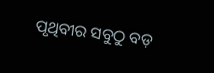ପୃଥିବୀର ସବୁଠୁ ବଡ଼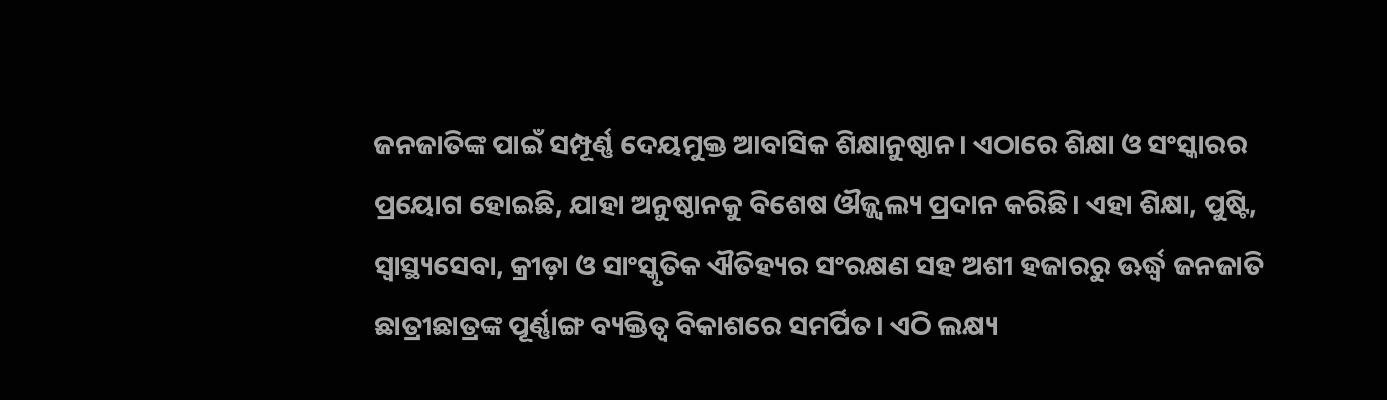ଜନଜାତିଙ୍କ ପାଇଁ ସମ୍ପୂର୍ଣ୍ଣ ଦେୟମୁକ୍ତ ଆବାସିକ ଶିକ୍ଷାନୁଷ୍ଠାନ। ଏଠାରେ ଶିକ୍ଷା ଓ ସଂସ୍କାରର ପ୍ରୟୋଗ ହୋଇଛି, ଯାହା ଅନୁଷ୍ଠାନକୁ ବିଶେଷ ଔଜ୍ଜ୍ୱଲ୍ୟ ପ୍ରଦାନ କରିଛି। ଏହା ଶିକ୍ଷା, ପୁଷ୍ଟି, ସ୍ବାସ୍ଥ୍ୟସେବା, କ୍ରୀଡ଼ା ଓ ସାଂସ୍କୃତିକ ଐତିହ୍ୟର ସଂରକ୍ଷଣ ସହ ଅଶୀ ହଜାରରୁ ଊର୍ଦ୍ଧ୍ୱ ଜନଜାତି ଛାତ୍ରୀଛାତ୍ରଙ୍କ ପୂର୍ଣ୍ଣାଙ୍ଗ ବ୍ୟକ୍ତିତ୍ୱ ବିକାଶରେ ସମର୍ପିତ। ଏଠି ଲକ୍ଷ୍ୟ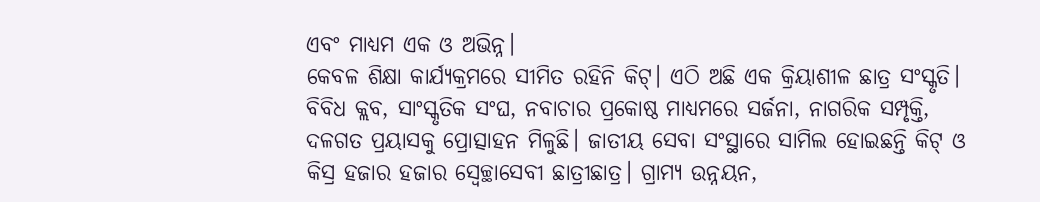ଏବଂ ମାଧ୍ୟମ ଏକ ଓ ଅଭିନ୍ନ।
କେବଳ ଶିକ୍ଷା କାର୍ଯ୍ୟକ୍ରମରେ ସୀମିତ ରହିନି କିଟ୍। ଏଠି ଅଛି ଏକ କ୍ରିୟାଶୀଳ ଛାତ୍ର ସଂସ୍କୃତି। ବିବିଧ କ୍ଲବ, ସାଂସ୍କୃତିକ ସଂଘ, ନବାଚାର ପ୍ରକୋଷ୍ଠ ମାଧ୍ୟମରେ ସର୍ଜନା, ନାଗରିକ ସମ୍ପୃକ୍ତି, ଦଳଗତ ପ୍ରୟାସକୁ ପ୍ରୋତ୍ସାହନ ମିଳୁଛି। ଜାତୀୟ ସେବା ସଂସ୍ଥାରେ ସାମିଲ ହୋଇଛନ୍ତି କିଟ୍ ଓ କିସ୍ର ହଜାର ହଜାର ସ୍ବେଚ୍ଛାସେବୀ ଛାତ୍ରୀଛାତ୍ର। ଗ୍ରାମ୍ୟ ଉନ୍ନୟନ,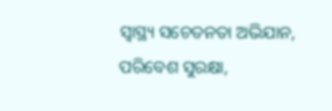ସ୍ବାସ୍ଥ୍ୟ ସଚେତନତା ଅଭିଯାନ, ପରିବେଶ ସୁରକ୍ଷା,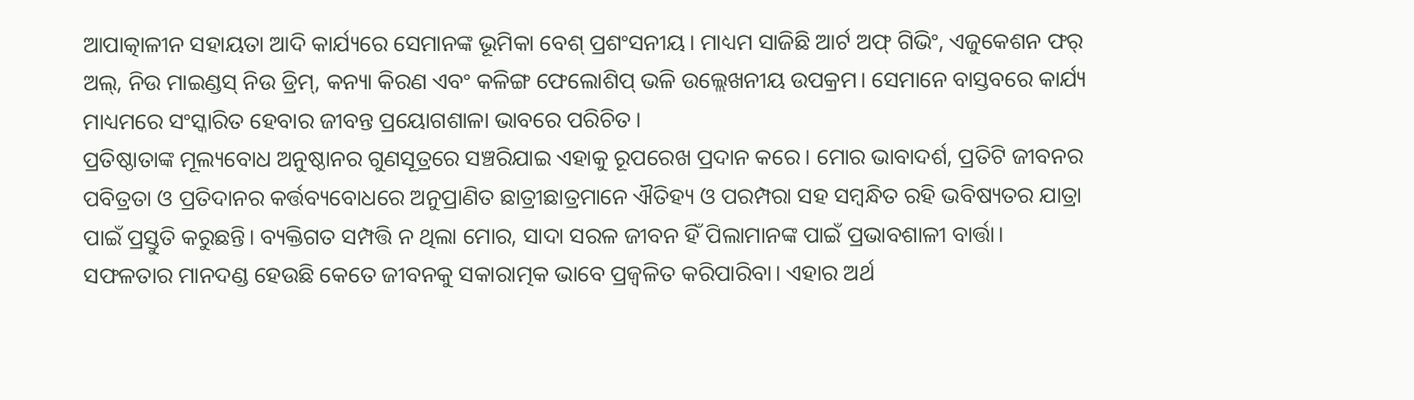ଆପାତ୍କାଳୀନ ସହାୟତା ଆଦି କାର୍ଯ୍ୟରେ ସେମାନଙ୍କ ଭୂମିକା ବେଶ୍ ପ୍ରଶଂସନୀୟ। ମାଧ୍ୟମ ସାଜିଛି ଆର୍ଟ ଅଫ୍ ଗିଭିଂ, ଏଜୁକେଶନ ଫର୍ ଅଲ୍, ନିଉ ମାଇଣ୍ଡସ୍ ନିଉ ଡ୍ରିମ୍, କନ୍ୟା କିରଣ ଏବଂ କଳିଙ୍ଗ ଫେଲୋଶିପ୍ ଭଳି ଉଲ୍ଲେଖନୀୟ ଉପକ୍ରମ। ସେମାନେ ବାସ୍ତବରେ କାର୍ଯ୍ୟ ମାଧ୍ୟମରେ ସଂସ୍କାରିତ ହେବାର ଜୀବନ୍ତ ପ୍ରୟୋଗଶାଳା ଭାବରେ ପରିଚିତ।
ପ୍ରତିଷ୍ଠାତାଙ୍କ ମୂଲ୍ୟବୋଧ ଅନୁଷ୍ଠାନର ଗୁଣସୂତ୍ରରେ ସଞ୍ଚରିଯାଇ ଏହାକୁ ରୂପରେଖ ପ୍ରଦାନ କରେ। ମୋର ଭାବାଦର୍ଶ, ପ୍ରତିଟି ଜୀବନର ପବିତ୍ରତା ଓ ପ୍ରତିଦାନର କର୍ତ୍ତବ୍ୟବୋଧରେ ଅନୁପ୍ରାଣିତ ଛାତ୍ରୀଛାତ୍ରମାନେ ଐତିହ୍ୟ ଓ ପରମ୍ପରା ସହ ସମ୍ବନ୍ଧିତ ରହି ଭବିଷ୍ୟତର ଯାତ୍ରା ପାଇଁ ପ୍ରସ୍ତୁତି କରୁଛନ୍ତି। ବ୍ୟକ୍ତିଗତ ସମ୍ପତ୍ତି ନ ଥିଲା ମୋର, ସାଦା ସରଳ ଜୀବନ ହିଁ ପିଲାମାନଙ୍କ ପାଇଁ ପ୍ରଭାବଶାଳୀ ବାର୍ତ୍ତା। ସଫଳତାର ମାନଦଣ୍ଡ ହେଉଛି କେତେ ଜୀବନକୁ ସକାରାତ୍ମକ ଭାବେ ପ୍ରଜ୍ୱଳିତ କରିପାରିବା। ଏହାର ଅର୍ଥ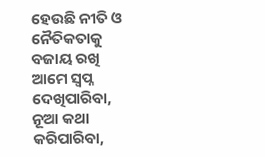ହେଉଛି ନୀତି ଓ ନୈତିକତାକୁ ବଜାୟ ରଖି ଆମେ ସ୍ବପ୍ନ ଦେଖିପାରିବା, ନୂଆ କଥା କରିପାରିବା,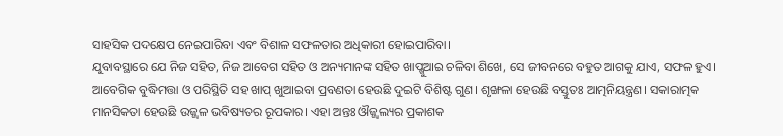ସାହସିକ ପଦକ୍ଷେପ ନେଇପାରିବା ଏବଂ ବିଶାଳ ସଫଳତାର ଅଧିକାରୀ ହୋଇପାରିବା।
ଯୁବାବସ୍ଥାରେ ଯେ ନିଜ ସହିତ, ନିଜ ଆବେଗ ସହିତ ଓ ଅନ୍ୟମାନଙ୍କ ସହିତ ଖାପ୍ଖୁଆଇ ଚଳିବା ଶିଖେ, ସେ ଜୀବନରେ ବହୁତ ଆଗକୁ ଯାଏ, ସଫଳ ହୁଏ। ଆବେଗିକ ବୁଦ୍ଧିମତ୍ତା ଓ ପରିସ୍ଥିତି ସହ ଖାପ୍ ଖୁଆଇବା ପ୍ରବଣତା ହେଉଛି ଦୁଇଟି ବିଶିଷ୍ଟ ଗୁଣ। ଶୃଙ୍ଖଳା ହେଉଛି ବସ୍ତୁତଃ ଆତ୍ମନିୟନ୍ତ୍ରଣ। ସକାରାତ୍ମକ ମାନସିକତା ହେଉଛି ଉଜ୍ଜ୍ୱଳ ଭବିଷ୍ୟତର ରୂପକାର। ଏହା ଅନ୍ତଃ ଔଜ୍ଜ୍ୱଲ୍ୟର ପ୍ରକାଶକ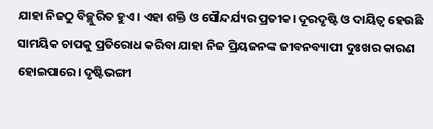ଯାହା ନିଜଠୁ ବିଚ୍ଛୁରିତ ହୁଏ। ଏହା ଶକ୍ତି ଓ ସୌନ୍ଦର୍ଯ୍ୟର ପ୍ରତୀକ। ଦୂରଦୃଷ୍ଟି ଓ ଦାୟିତ୍ୱ ହେଉଛି ସାମୟିକ ଚାପକୁ ପ୍ରତିରୋଧ କରିବା ଯାହା ନିଜ ପ୍ରିୟଜନଙ୍କ ଜୀବନବ୍ୟାପୀ ଦୁଃଖର କାରଣ ହୋଇପାରେ। ଦୃଷ୍ଟିଭଙ୍ଗୀ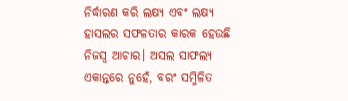ନିର୍ଦ୍ଧାରଣ କରି ଲକ୍ଷ୍ୟ ଏବଂ ଲକ୍ଷ୍ୟ ହାସଲର ସଫଳତାର କାରକ ହେଉଛି ନିଜସ୍ବ ଆଚାର। ଅସଲ ସାଫଲ୍ୟ ଏକାନ୍ତରେ ନୁହେଁ, ବରଂ ସମ୍ମିଳିତ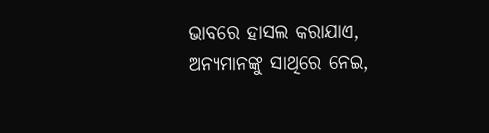ଭାବରେ ହାସଲ କରାଯାଏ, ଅନ୍ୟମାନଙ୍କୁ ସାଥିରେ ନେଇ,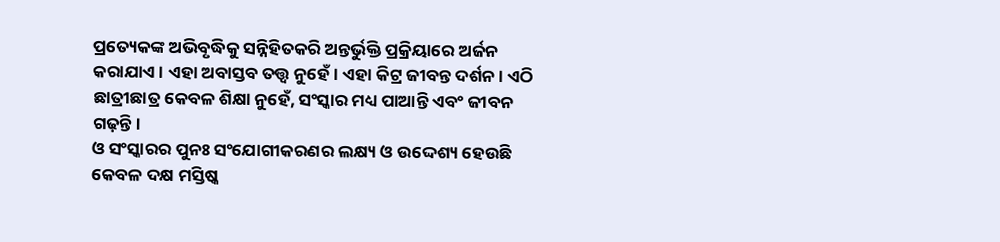ପ୍ରତ୍ୟେକଙ୍କ ଅଭିବୃଦ୍ଧିକୁ ସନ୍ନିହିତକରି ଅନ୍ତର୍ଭୁକ୍ତି ପ୍ରକ୍ରିୟାରେ ଅର୍ଜନ କରାଯାଏ। ଏହା ଅବାସ୍ତବ ତତ୍ତ୍ୱ ନୁହେଁ। ଏହା କିଟ୍ର ଜୀବନ୍ତ ଦର୍ଶନ। ଏଠି ଛାତ୍ରୀଛାତ୍ର କେବଳ ଶିକ୍ଷା ନୁହେଁ, ସଂସ୍କାର ମଧ୍ୟ ପାଆନ୍ତି ଏବଂ ଜୀବନ ଗଢ଼ନ୍ତି।
ଓ ସଂସ୍କାରର ପୁନଃ ସଂଯୋଗୀକରଣର ଲକ୍ଷ୍ୟ ଓ ଉଦ୍ଦେଶ୍ୟ ହେଉଛି କେବଳ ଦକ୍ଷ ମସ୍ତିଷ୍କ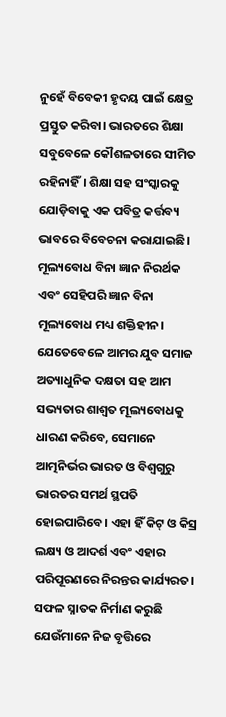ନୁହେଁ ବିବେକୀ ହୃଦୟ ପାଇଁ କ୍ଷେତ୍ର ପ୍ରସ୍ତୁତ କରିବା। ଭାରତରେ ଶିକ୍ଷା ସବୁବେଳେ କୌଶଳତାରେ ସୀମିତ ରହିନାହିଁ। ଶିକ୍ଷା ସହ ସଂସ୍କାରକୁ ଯୋଡ଼ିବାକୁ ଏକ ପବିତ୍ର କର୍ତ୍ତବ୍ୟ ଭାବରେ ବିବେଚନା କରାଯାଇଛି। ମୂଲ୍ୟବୋଧ ବିନା ଜ୍ଞାନ ନିରର୍ଥକ ଏବଂ ସେହିପରି ଜ୍ଞାନ ବିନା ମୂଲ୍ୟବୋଧ ମଧ୍ୟ ଶକ୍ତିହୀନ। ଯେତେବେଳେ ଆମର ଯୁବ ସମାଜ ଅତ୍ୟାଧୁନିକ ଦକ୍ଷତା ସହ ଆମ ସଭ୍ୟତାର ଶାଶ୍ୱତ ମୂଲ୍ୟବୋଧକୁ ଧାରଣ କରିବେ, ସେମାନେ ଆତ୍ମନିର୍ଭର ଭାରତ ଓ ବିଶ୍ୱଗୁରୁ ଭାରତର ସମର୍ଥ ସ୍ଥପତି ହୋଇପାରିବେ। ଏହା ହିଁ କିଟ୍ ଓ କିସ୍ର ଲକ୍ଷ୍ୟ ଓ ଆଦର୍ଶ ଏବଂ ଏହାର ପରିପୂରଣରେ ନିରନ୍ତର କାର୍ଯ୍ୟରତ। ସଫଳ ସ୍ନାତକ ନିର୍ମାଣ କରୁଛି ଯେଉଁମାନେ ନିଜ ବୃତ୍ତିରେ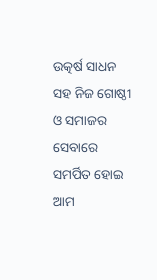ଉତ୍କର୍ଷ ସାଧନ ସହ ନିଜ ଗୋଷ୍ଠୀ ଓ ସମାଜର ସେବାରେ ସମର୍ପିତ ହୋଇ ଆମ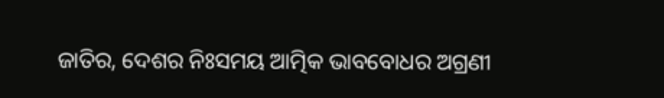ଜାତିର, ଦେଶର ନିଃସମୟ ଆତ୍ମିକ ଭାବବୋଧର ଅଗ୍ରଣୀ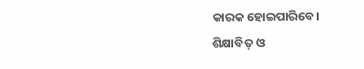କାରକ ହୋଇପାରିବେ।
ଶିକ୍ଷାବିତ୍ ଓ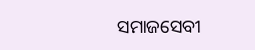ସମାଜସେବୀ